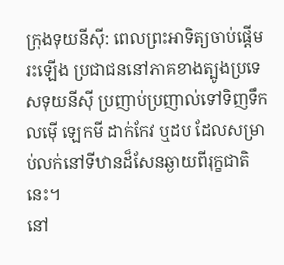ក្រុងទុយនីស៊ី: ពេលព្រះអាទិត្យចាប់ផ្ដើមរះឡើង ប្រជាជននៅភាគខាងត្បូងប្រទេសទុយនីស៊ី ប្រញាប់ប្រញាល់ទៅទិញទឹកលម៉ើ ឡេកមី ដាក់កែវ ឬដប ដែលសម្រាប់លក់នៅទីឋានដ៏សែនឆ្ងាយពីរុក្ខជាតិនេះ។
នៅ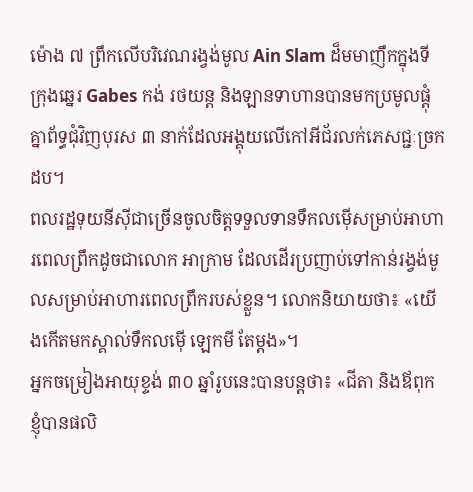ម៉ោង ៧ ព្រឹកលើបរិវេណរង្វង់មូល Ain Slam ដ៏មមាញឹកក្នុងទីក្រុងឆ្នេរ Gabes កង់ រថយន្ដ និងឡានទាហានបានមកប្រមូលផ្ដុំគ្នាព័ទ្ធជុំវិញបុរស ៣ នាក់ដែលអង្គុយលើកៅអីជ័រលក់ភេសជ្ជៈច្រកដប។
ពលរដ្ឋទុយនីស៊ីជាច្រើនចូលចិត្ដទទួលទានទឹកលម៉ើសម្រាប់អាហារពេលព្រឹកដូចជាលោក អាក្រាម ដែលដើរប្រញាប់ទៅកាន់រង្វង់មូលសម្រាប់អាហារពេលព្រឹករបស់ខ្លួន។ លោកនិយាយថា៖ «យើងកើតមកស្គាល់ទឹកលម៉ើ ឡេកមី តែម្ដង»។
អ្នកចម្រៀងអាយុខ្ទង់ ៣០ ឆ្នាំរូបនេះបានបន្ដថា៖ «ជីតា និងឪពុកខ្ញុំបានផលិ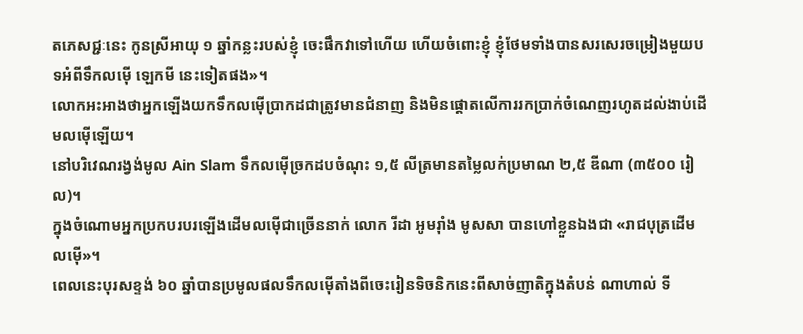តភេសជ្ជៈនេះ កូនស្រីអាយុ ១ ឆ្នាំកន្លះរបស់ខ្ញុំ ចេះផឹកវាទៅហើយ ហើយចំពោះខ្ញុំ ខ្ញុំថែមទាំងបានសរសេរចម្រៀងមួយបទអំពីទឹកលម៉ើ ឡេកមី នេះទៀតផង»។
លោកអះអាងថាអ្នកឡើងយកទឹកលម៉ើប្រាកដជាត្រូវមានជំនាញ និងមិនផ្ដោតលើការរកប្រាក់ចំណេញរហូតដល់ងាប់ដើមលម៉ើឡើយ។
នៅបរិវេណរង្វង់មូល Ain Slam ទឹកលម៉ើច្រកដបចំណុះ ១,៥ លីត្រមានតម្លៃលក់ប្រមាណ ២,៥ ឌីណា (៣៥០០ រៀល)។
ក្នុងចំណោមអ្នកប្រកបរបរឡើងដើមលម៉ើជាច្រើននាក់ លោក រីដា អូមរ៉ាំង មូសសា បានហៅខ្លួនឯងជា «រាជបុត្រដើមលម៉ើ»។
ពេលនេះបុរសខ្ទង់ ៦០ ឆ្នាំបានប្រមូលផលទឹកលម៉ើតាំងពីចេះរៀនទិចនិកនេះពីសាច់ញាតិក្នុងតំបន់ ណាហាល់ ទី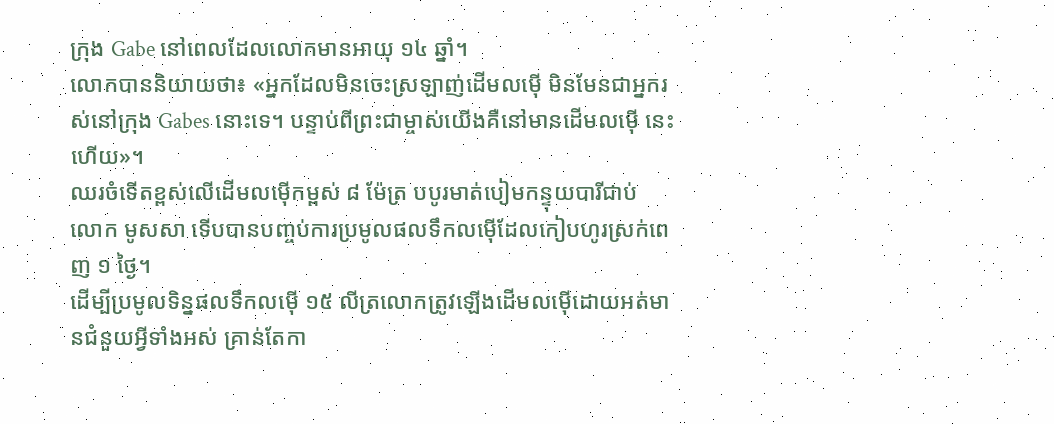ក្រុង Gabe នៅពេលដែលលោកមានអាយុ ១៤ ឆ្នាំ។
លោកបាននិយាយថា៖ «អ្នកដែលមិនចេះស្រឡាញ់ដើមលម៉ើ មិនមែនជាអ្នករស់នៅក្រុង Gabes នោះទេ។ បន្ទាប់ពីព្រះជាម្ចាស់យើងគឺនៅមានដើមលម៉ើ នេះហើយ»។
ឈរចំទើតខ្ពស់លើដើមលម៉ើកម្ពស់ ៨ ម៉ែត្រ បបូរមាត់បៀមកន្ទុយបារីជាប់ លោក មូសសា ទើបបានបញ្ចប់ការប្រមូលផលទឹកលម៉ើដែលកៀបហូរស្រក់ពេញ ១ ថ្ងៃ។
ដើម្បីប្រមូលទិន្នផលទឹកលម៉ើ ១៥ លីត្រលោកត្រូវឡើងដើមលម៉ើដោយអត់មានជំនួយអ្វីទាំងអស់ គ្រាន់តែកា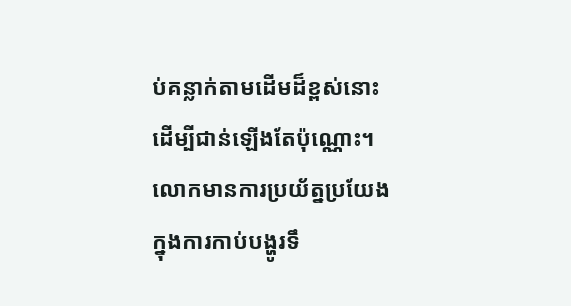ប់គន្លាក់តាមដើមដ៏ខ្ពស់នោះ ដើម្បីជាន់ឡើងតែប៉ុណ្ណោះ។
លោកមានការប្រយ័ត្នប្រយែងក្នុងការកាប់បង្ហូរទឹ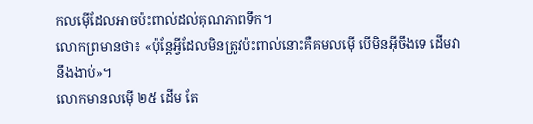កលម៉ើដែលអាចប៉ះពាល់ដល់គុណភាពទឹក។
លោកព្រមានថា៖ «ប៉ុន្ដែអ្វីដែលមិនត្រូវប៉ះពាល់នោះគឺគមលម៉ើ បើមិនអ៊ីចឹងទេ ដើមវានឹងងាប់»។
លោកមានលម៉ើ ២៥ ដើម តែ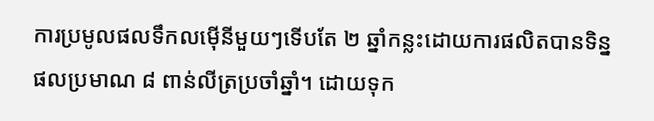ការប្រមូលផលទឹកលម៉ើនីមួយៗទើបតែ ២ ឆ្នាំកន្លះដោយការផលិតបានទិន្នផលប្រមាណ ៨ ពាន់លីត្រប្រចាំឆ្នាំ។ ដោយទុក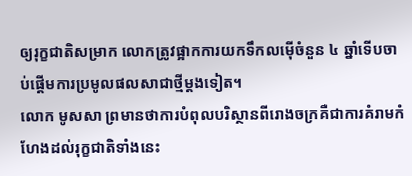ឲ្យរុក្ខជាតិសម្រាក លោកត្រូវផ្អាកការយកទឹកលម៉ើចំនួន ៤ ឆ្នាំទើបចាប់ផ្ដើមការប្រមូលផលសាជាថ្មីម្ដងទៀត។
លោក មូសសា ព្រមានថាការបំពុលបរិស្ថានពីរោងចក្រគឺជាការគំរាមកំហែងដល់រុក្ខជាតិទាំងនេះ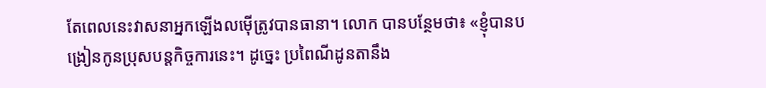តែពេលនេះវាសនាអ្នកឡើងលម៉ើត្រូវបានធានា។ លោក បានបន្ថែមថា៖ «ខ្ញុំបានបង្រៀនកូនប្រុសបន្ដកិច្ចការនេះ។ ដូច្នេះ ប្រពៃណីដូនតានឹង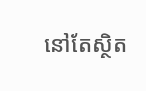នៅតែស្ថិត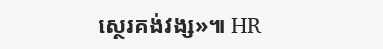ស្ថេរគង់វង្ស»៕ HR